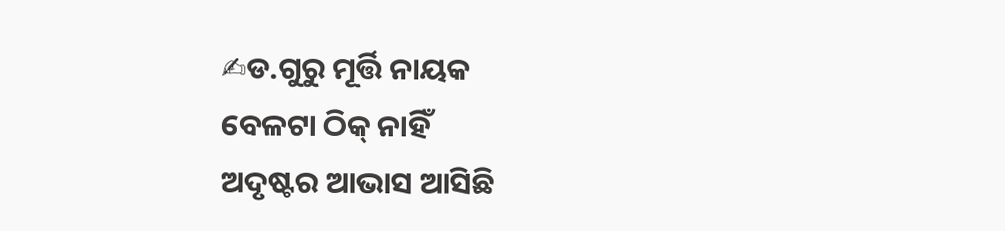✍ଡ.ଗୁରୁ ମୂର୍ତ୍ତି ନାୟକ
ବେଳଟା ଠିକ୍ ନାହିଁ
ଅଦୃଷ୍ଟର ଆଭାସ ଆସିଛି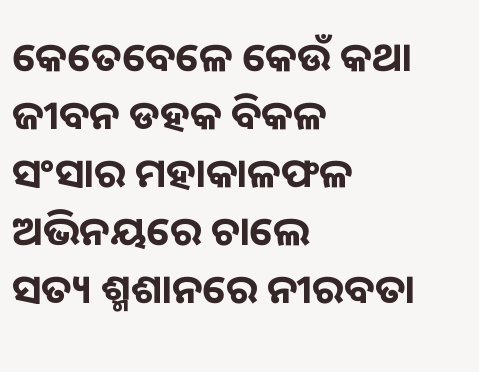କେତେବେଳେ କେଉଁ କଥା
ଜୀବନ ଡହକ ବିକଳ
ସଂସାର ମହାକାଳଫଳ
ଅଭିନୟରେ ଚାଲେ
ସତ୍ୟ ଶ୍ମଶାନରେ ନୀରବତା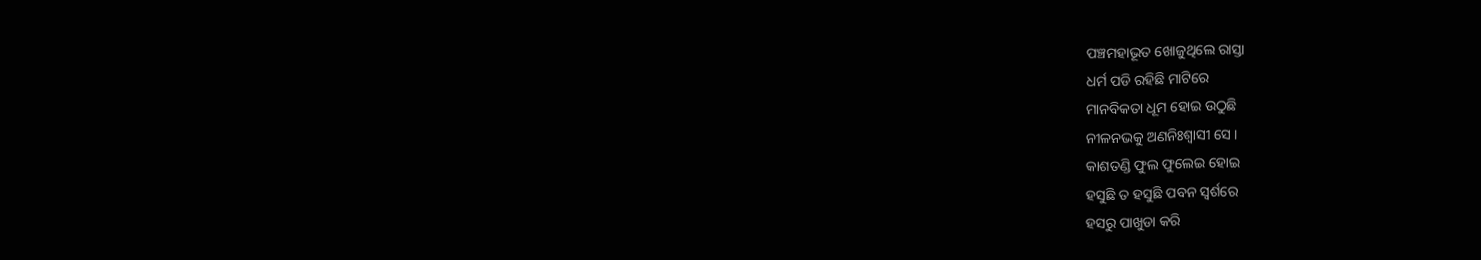ପଞ୍ଚମହାଭୂତ ଖୋଜୁଥିଲେ ରାସ୍ତା
ଧର୍ମ ପଡି ରହିଛି ମାଟିରେ
ମାନବିକତା ଧୂମ ହୋଇ ଉଠୁଛି
ନୀଳନଭକୁ ଅଣନିଃଶ୍ବାସୀ ସେ ।
କାଶତଣ୍ଡି ଫୁଲ ଫୁଲେଇ ହୋଇ
ହସୁଛି ତ ହସୁଛି ପବନ ସ୍ୱର୍ଶରେ
ହସରୁ ପାଖୁଡା କରି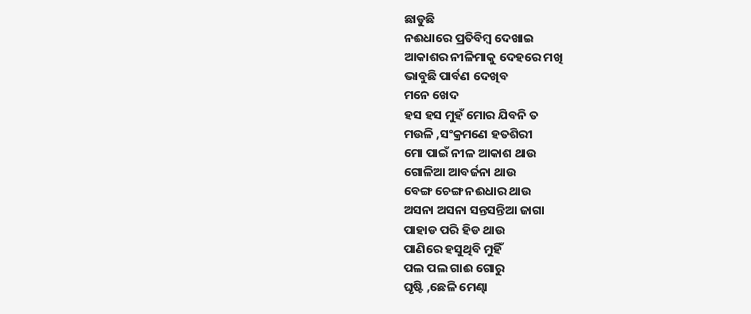ଛାଡୁଛି
ନଈଧାରେ ପ୍ରତିବିମ୍ବ ଦେଖାଇ
ଆକାଶର ନୀଳିମାକୁ ଦେହରେ ମଖି
ଭାବୁଛି ପାର୍ବଣ ଦେଖିବ
ମନେ ଖେଦ
ହସ ହସ ମୁହଁ ମୋର ଯିବନି ତ
ମଉଳି ,ସଂକ୍ରମଣେ ହତଶିରୀ
ମୋ ପାଇଁ ନୀଳ ଆକାଶ ଥାଉ
ଗୋଳିଆ ଆବର୍ଜନା ଥାଉ
ବେଙ୍ଗ ଚେଙ୍ଗ ନଈଧାର ଥାଉ
ଅସନା ଅସନା ସନ୍ତସନ୍ତିଆ ଜାଗା
ପାହାଡ ପରି ହିଡ ଥାଉ
ପାଣିରେ ହସୁଥିବି ମୁହିଁ
ପଲ ପଲ ଗାଈ ଗୋରୁ
ଘୃଷ୍ଟି ,ଛେଳି ମେଣ୍ଢା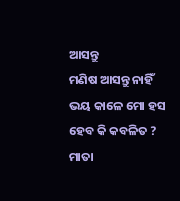ଆସନ୍ତୁ
ମଣିଷ ଆସନ୍ତୁ ନାହିଁ
ଭୟ କାଳେ ମୋ ହସ
ହେବ କି କବଳିତ ?
ମାତା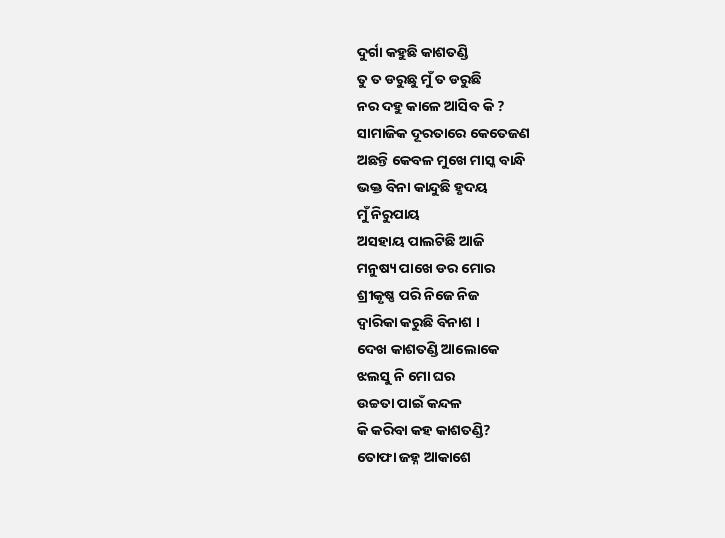ଦୁର୍ଗା କହୁଛି କାଶତଣ୍ଡି
ତୁ ତ ଡରୁଛୁ ମୁଁ ତ ଡରୁଛି
ନର ଦହୁ କାଳେ ଆସିବ କି ?
ସାମାଜିକ ଦୂରତାରେ କେତେଜଣ
ଅଛନ୍ତି କେବଳ ମୁଖେ ମାସ୍କ ବାନ୍ଧି
ଭକ୍ତ ବିନା କାନ୍ଦୁଛି ହୃଦୟ
ମୁଁ ନିରୁପାୟ
ଅସହାୟ ପାଲଟିଛି ଆଜି
ମନୁଷ୍ୟ ପାଖେ ଡର ମୋର
ଶ୍ରୀକୃଷ୍ଣ ପରି ନିଜେ ନିଜ
ଦ୍ୱାରିକା କରୁଛି ବିନାଶ ।
ଦେଖ କାଶତଣ୍ଡି ଆଲୋକେ
ଝଲସୁ ନି ମୋ ଘର
ଉଚ୍ଚତା ପାଇଁ କନ୍ଦଳ
କି କରିବା କହ କାଶତଣ୍ଡି?
ତୋଫା ଜହ୍ନ ଆକାଶେ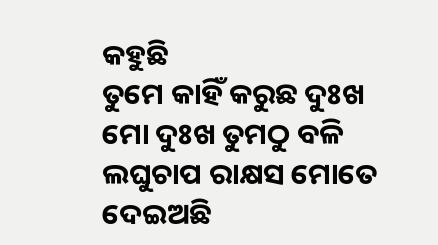କହୁଛି
ତୁମେ କାହିଁ କରୁଛ ଦୁଃଖ
ମୋ ଦୁଃଖ ତୁମଠୁ ବଳି
ଲଘୁଚାପ ରାକ୍ଷସ ମୋତେ
ଦେଇଅଛି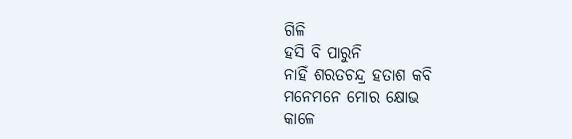ଗିଳି
ହସି ବି ପାରୁନି
ନାହିଁ ଶରତଚନ୍ଦ୍ର ହତାଶ କବି
ମନେମନେ ମୋର କ୍ଷୋଭ
କାଳେ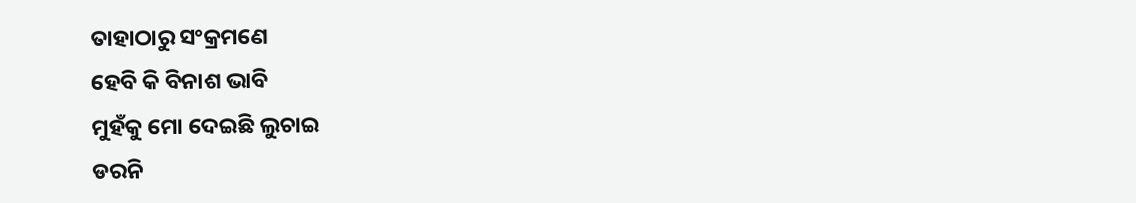ତାହାଠାରୁ ସଂକ୍ରମଣେ
ହେବି କି ବିନାଶ ଭାବି
ମୁହଁକୁ ମୋ ଦେଇଛି ଲୁଚାଇ
ଡରନି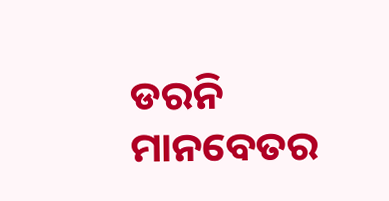ଡରନି ମାନବେତର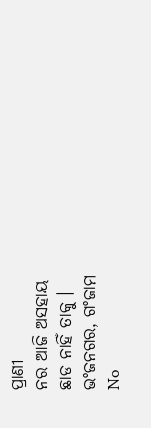ପ୍ରାଣୀ
ନର ଆଜି ଅସହାୟ
ଛାଡ ନାହିଁ ତାକୁ ।
ଭଂଜନଗର, ଗଂଜାମ
No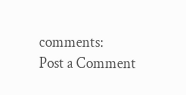comments:
Post a Comment